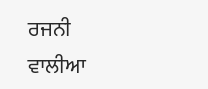ਰਜਨੀ ਵਾਲੀਆ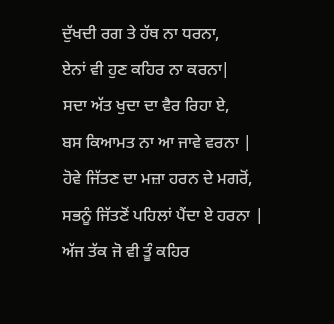ਦੁੱਖਦੀ ਰਗ ਤੇ ਹੱਥ ਨਾ ਧਰਨਾ,
ਏਨਾਂ ਵੀ ਹੁਣ ਕਹਿਰ ਨਾ ਕਰਨਾ|
ਸਦਾ ਅੱਤ ਖੁਦਾ ਦਾ ਵੈਰ ਰਿਹਾ ਏ,
ਬਸ ਕਿਆਮਤ ਨਾ ਆ ਜਾਵੇ ਵਰਨਾ |
ਹੋਵੇ ਜਿੱਤਣ ਦਾ ਮਜ਼ਾ ਹਰਨ ਦੇ ਮਗਰੋਂ,
ਸਭਨੂੰ ਜਿੱਤਣੋਂ ਪਹਿਲਾਂ ਪੈਂਦਾ ਏ ਹਰਨਾ |
ਅੱਜ ਤੱਕ ਜੋ ਵੀ ਤੂੰ ਕਹਿਰ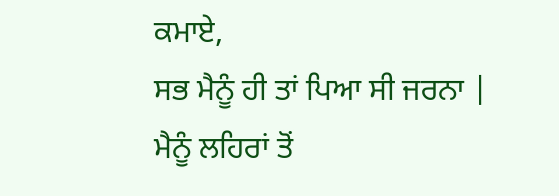ਕਮਾਏ,
ਸਭ ਮੈਨੂੰ ਹੀ ਤਾਂ ਪਿਆ ਸੀ ਜਰਨਾ |
ਮੈਨੂੰ ਲਹਿਰਾਂ ਤੋਂ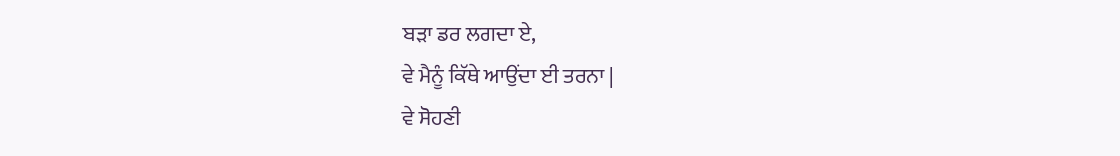ਬੜਾ ਡਰ ਲਗਦਾ ਏ,
ਵੇ ਮੈਨੂੰ ਕਿੱਥੇ ਆਉਂਦਾ ਈ ਤਰਨਾ |
ਵੇ ਸੋਹਣੀ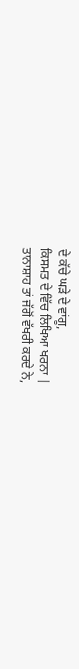ਦੇ ਕੱਚੇ ਘੜੇ ਦੇ ਵਾਂਗੂ,
ਕਿਸਮਤ ਦੇ ਵਿੱਚ ਲਿਖਿਆ ਖਰਨਾ |
ਤਾਨਾਸ਼ਾਹ ਤਾਂ ਜੱਗੋਂ ਵੱਖਰੀ ਕਰਦੇ ਨੇ,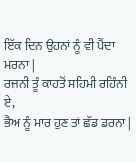ਇੱਕ ਦਿਨ ਉਹਨਾਂ ਨੂੰ ਵੀ ਪੈਂਦਾ ਮਰਨਾ |
ਰਜਨੀ ਤੂੰ ਕਾਹਤੋਂ ਸਹਿਮੀ ਰਹਿੰਨੀ ਏ,
ਭੈਅ ਨੂੰ ਮਾਰ ਹੁਣ ਤਾਂ ਛੱਡ ਡਰਨਾ |